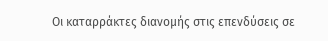Οι καταρράκτες διανομής στις επενδύσεις σε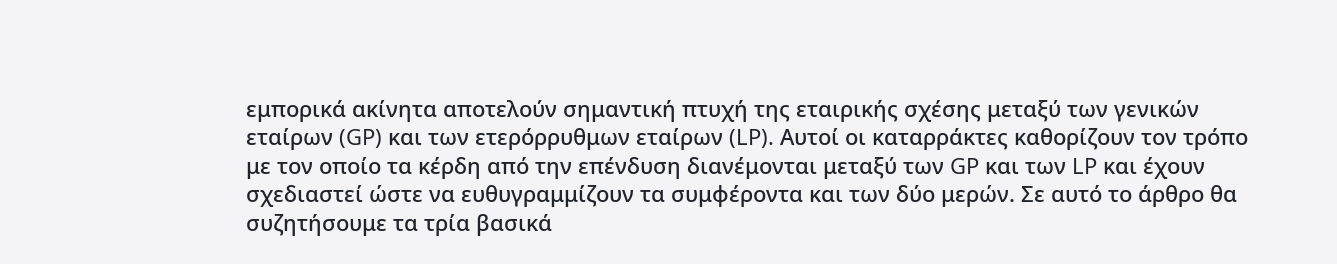εμπορικά ακίνητα αποτελούν σημαντική πτυχή της εταιρικής σχέσης μεταξύ των γενικών εταίρων (GP) και των ετερόρρυθμων εταίρων (LP). Αυτοί οι καταρράκτες καθορίζουν τον τρόπο με τον οποίο τα κέρδη από την επένδυση διανέμονται μεταξύ των GP και των LP και έχουν σχεδιαστεί ώστε να ευθυγραμμίζουν τα συμφέροντα και των δύο μερών. Σε αυτό το άρθρο θα συζητήσουμε τα τρία βασικά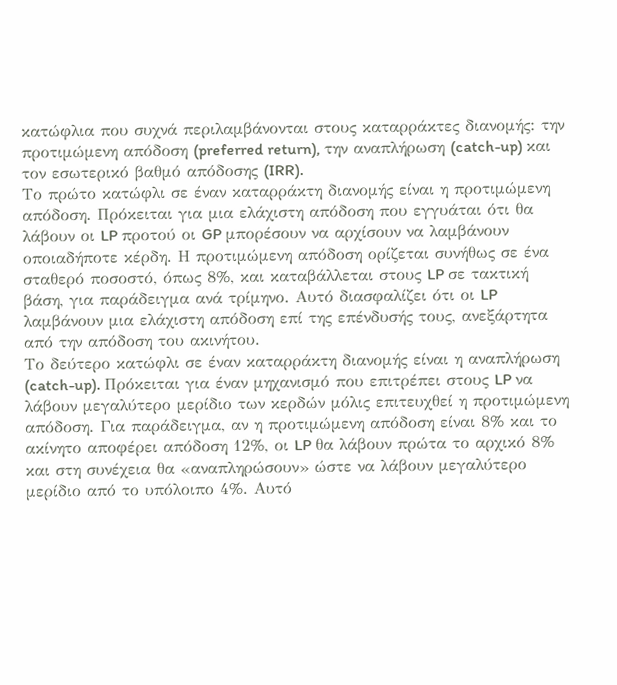κατώφλια που συχνά περιλαμβάνονται στους καταρράκτες διανομής: την προτιμώμενη απόδοση (preferred return), την αναπλήρωση (catch-up) και τον εσωτερικό βαθμό απόδοσης (IRR).
Το πρώτο κατώφλι σε έναν καταρράκτη διανομής είναι η προτιμώμενη απόδοση. Πρόκειται για μια ελάχιστη απόδοση που εγγυάται ότι θα λάβουν οι LP προτού οι GP μπορέσουν να αρχίσουν να λαμβάνουν οποιαδήποτε κέρδη. Η προτιμώμενη απόδοση ορίζεται συνήθως σε ένα σταθερό ποσοστό, όπως 8%, και καταβάλλεται στους LP σε τακτική βάση, για παράδειγμα ανά τρίμηνο. Αυτό διασφαλίζει ότι οι LP λαμβάνουν μια ελάχιστη απόδοση επί της επένδυσής τους, ανεξάρτητα από την απόδοση του ακινήτου.
Το δεύτερο κατώφλι σε έναν καταρράκτη διανομής είναι η αναπλήρωση (catch-up). Πρόκειται για έναν μηχανισμό που επιτρέπει στους LP να λάβουν μεγαλύτερο μερίδιο των κερδών μόλις επιτευχθεί η προτιμώμενη απόδοση. Για παράδειγμα, αν η προτιμώμενη απόδοση είναι 8% και το ακίνητο αποφέρει απόδοση 12%, οι LP θα λάβουν πρώτα το αρχικό 8% και στη συνέχεια θα «αναπληρώσουν» ώστε να λάβουν μεγαλύτερο μερίδιο από το υπόλοιπο 4%. Αυτό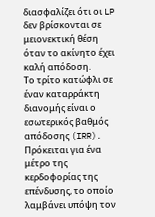διασφαλίζει ότι οι LP δεν βρίσκονται σε μειονεκτική θέση όταν το ακίνητο έχει καλή απόδοση.
Το τρίτο κατώφλι σε έναν καταρράκτη διανομής είναι ο εσωτερικός βαθμός απόδοσης (IRR). Πρόκειται για ένα μέτρο της κερδοφορίας της επένδυσης, το οποίο λαμβάνει υπόψη τον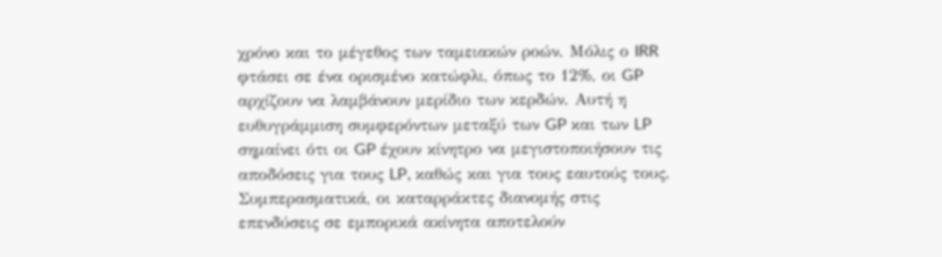χρόνο και το μέγεθος των ταμειακών ροών. Μόλις ο IRR φτάσει σε ένα ορισμένο κατώφλι, όπως το 12%, οι GP αρχίζουν να λαμβάνουν μερίδιο των κερδών. Αυτή η ευθυγράμμιση συμφερόντων μεταξύ των GP και των LP σημαίνει ότι οι GP έχουν κίνητρο να μεγιστοποιήσουν τις αποδόσεις για τους LP, καθώς και για τους εαυτούς τους.
Συμπερασματικά, οι καταρράκτες διανομής στις επενδύσεις σε εμπορικά ακίνητα αποτελούν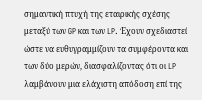σημαντική πτυχή της εταιρικής σχέσης μεταξύ των GP και των LP. Έχουν σχεδιαστεί ώστε να ευθυγραμμίζουν τα συμφέροντα και των δύο μερών, διασφαλίζοντας ότι οι LP λαμβάνουν μια ελάχιστη απόδοση επί της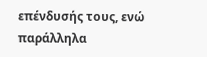επένδυσής τους, ενώ παράλληλα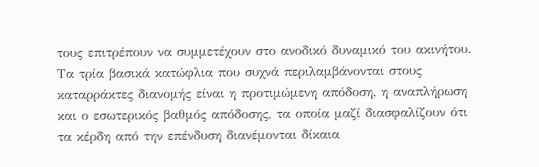τους επιτρέπουν να συμμετέχουν στο ανοδικό δυναμικό του ακινήτου. Τα τρία βασικά κατώφλια που συχνά περιλαμβάνονται στους καταρράκτες διανομής είναι η προτιμώμενη απόδοση, η αναπλήρωση και ο εσωτερικός βαθμός απόδοσης, τα οποία μαζί διασφαλίζουν ότι τα κέρδη από την επένδυση διανέμονται δίκαια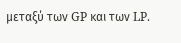μεταξύ των GP και των LP.